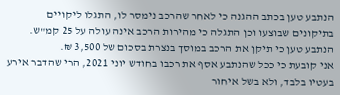הנתבע טען בכתב ההגנה כי לאחר שהרכב נימסר לו, התגלו ליקויים בתיקונים שבוצעו וכן התגלה כי מהירות הרכב אינה עולה על 25 קמ"ש. הנתבע טען כי תיקן את הרכב במוסך בנצרת בסכום של 3,500 ₪.
אני קובעת כי ככל שהנתבע אסף את רכבו בחודש יוני 2021, הרי שהדבר אירע בעטיו בלבד, ולא בשל איחור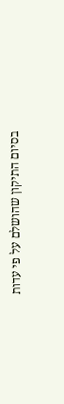בסיום התיקון שהושלם על פי עדות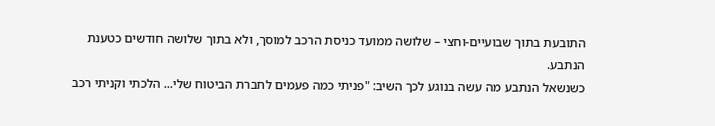התובעת בתוך שבועיים-וחצי – שלושה ממועד כניסת הרכב למוסך, ולא בתוך שלושה חודשים כטענת הנתבע.
כשנשאל הנתבע מה עשה בנוגע לכך השיב: "פניתי כמה פעמים לחברת הביטוח שלי... הלכתי וקניתי רכב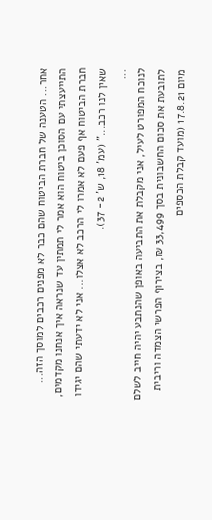אחר... הטענה של חברת הביטוח שהם כבר לא מפנים רכבים למוסך הזה... התייעצתי עם הסוכן ביטוח הוא אמר לי תמתין עד שנראה איך אנחנו מקדמים, חברת הביטוח אף פעם לא אמרו לי הרכב לא אצלו... אני לא ידעתי שהם יגידו שאין לנו רכב..." (עמ' 18, ש' 2- 37).
...
לנוכח המפורט לעיל, אני מקבלת את התביעה באופן שהנתבע יהיה חייב לשלם לתובעת את סכום החשבונית בסך 33,499 ₪, בצירוף הפרשי הצמדה וריבית מיום 17.8.21 (מועד קבלת הכספים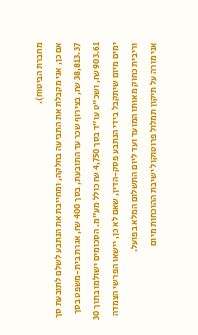מחברת הביטוח).
אם כן, אני מקבלת את התביעה בחלקה, ומחייבת את הנתבע לשלם לתובעת סך 38,813.37 ₪, בצירוף שכר עד התובעת, בסך 400 ₪, אגרת בית-משפט בסך 903.61 ₪, ושכ"ט עו"ד בסך 4,750 ₪ כולל מע"מ. הסכומים ישולמו בתוך 30 ימים מיום שיתקבל בידי הנתבע פסק-הדין, שאם לא כן, יישאו הפרשי הצמדה וריבית כחוק מאותו המועד ועד ליום התשלום המלא בפועל.
אני מורה על תיקון תמלול פרוטוקול ישיבת ההוכחות מיום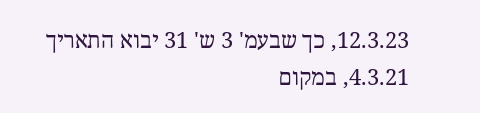12.3.23, כך שבעמ' 3 ש' 31 יבוא התאריך 4.3.21, במקום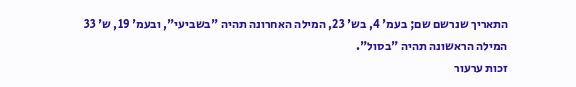התאריך שנרשם שם; בעמ' 4, בש' 23, המילה האחרונה תהיה "בשביעי", ובעמ' 19, ש' 33 המילה הראשונה תהיה "בסול".
זכות ערעור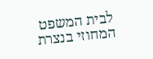לבית המשפט המחוזי בנצרת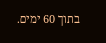בתוך 60 ימים.